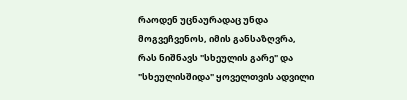რაოდენ უცნაურადაც უნდა მოგვეჩვენოს, იმის განსაზღვრა, რას ნიშნავს "სხეულის გარე" და "სხეულისშიდა" ყოველთვის ადვილი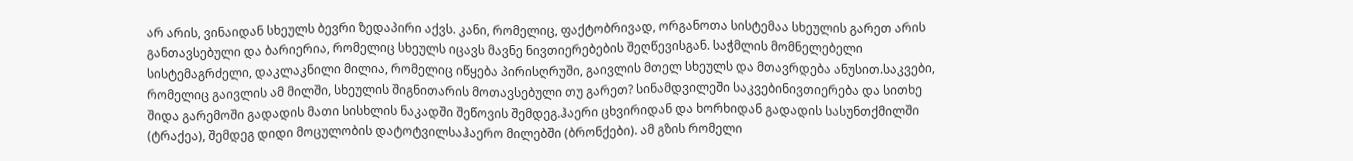არ არის, ვინაიდან სხეულს ბევრი ზედაპირი აქვს. კანი, რომელიც, ფაქტობრივად, ორგანოთა სისტემაა სხეულის გარეთ არის განთავსებული და ბარიერია, რომელიც სხეულს იცავს მავნე ნივთიერებების შეღწევისგან. საჭმლის მომნელებელი სისტემაგრძელი, დაკლაკნილი მილია, რომელიც იწყება პირისღრუში, გაივლის მთელ სხეულს და მთავრდება ანუსით.საკვები, რომელიც გაივლის ამ მილში, სხეულის შიგნითარის მოთავსებული თუ გარეთ? სინამდვილეში საკვებინივთიერება და სითხე შიდა გარემოში გადადის მათი სისხლის ნაკადში შეწოვის შემდეგ.ჰაერი ცხვირიდან და ხორხიდან გადადის სასუნთქმილში (ტრაქეა), შემდეგ დიდი მოცულობის დატოტვილსაჰაერო მილებში (ბრონქები). ამ გზის რომელი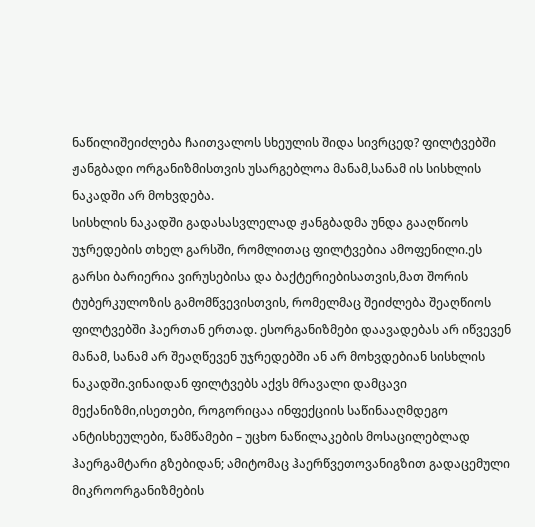ნაწილიშეიძლება ჩაითვალოს სხეულის შიდა სივრცედ? ფილტვებში ჟანგბადი ორგანიზმისთვის უსარგებლოა მანამ,სანამ ის სისხლის ნაკადში არ მოხვდება.
სისხლის ნაკადში გადასასვლელად ჟანგბადმა უნდა გააღწიოს უჯრედების თხელ გარსში, რომლითაც ფილტვებია ამოფენილი.ეს გარსი ბარიერია ვირუსებისა და ბაქტერიებისათვის,მათ შორის ტუბერკულოზის გამომწვევისთვის, რომელმაც შეიძლება შეაღწიოს ფილტვებში ჰაერთან ერთად. ესორგანიზმები დაავადებას არ იწვევენ მანამ, სანამ არ შეაღწევენ უჯრედებში ან არ მოხვდებიან სისხლის ნაკადში.ვინაიდან ფილტვებს აქვს მრავალი დამცავი მექანიზმი,ისეთები, როგორიცაა ინფექციის საწინააღმდეგო ანტისხეულები, წამწამები – უცხო ნაწილაკების მოსაცილებლად ჰაერგამტარი გზებიდან; ამიტომაც ჰაერწვეთოვანიგზით გადაცემული მიკროორგანიზმების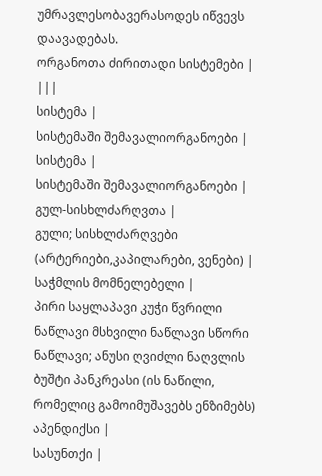უმრავლესობავერასოდეს იწვევს დაავადებას.
ორგანოთა ძირითადი სისტემები | |||
სისტემა |
სისტემაში შემავალიორგანოები |
სისტემა |
სისტემაში შემავალიორგანოები |
გულ-სისხლძარღვთა |
გული; სისხლძარღვები (არტერიები,კაპილარები, ვენები) |
საჭმლის მომნელებელი |
პირი საყლაპავი კუჭი წვრილი ნაწლავი მსხვილი ნაწლავი სწორი ნაწლავი; ანუსი ღვიძლი ნაღვლის ბუშტი პანკრეასი (ის ნაწილი, რომელიც გამოიმუშავებს ენზიმებს) აპენდიქსი |
სასუნთქი |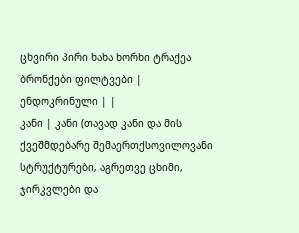ცხვირი პირი ხახა ხორხი ტრაქეა ბრონქები ფილტვები |
ენდოკრინული | |
კანი | კანი (თავად კანი და მის ქვეშმდებარე შემაერთქსოვილოვანი სტრუქტურები, აგრეთვე ცხიმი, ჯირკვლები და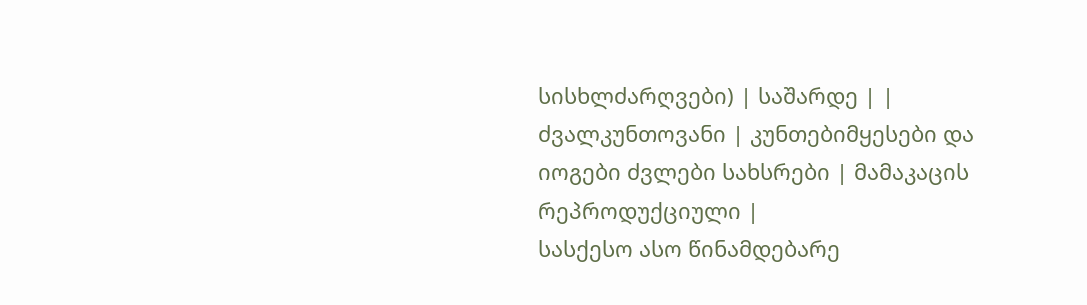სისხლძარღვები) | საშარდე | |
ძვალკუნთოვანი | კუნთებიმყესები და იოგები ძვლები სახსრები | მამაკაცის რეპროდუქციული |
სასქესო ასო წინამდებარე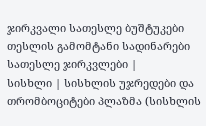ჯირკვალი სათესლე ბუშტუკები თესლის გამომტანი სადინარები სათესლე ჯირკვლები |
სისხლი | სისხლის უჯრედები და თრომბოციტები პლაზმა (სისხლის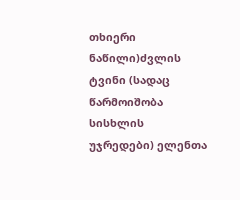თხიერი ნაწილი)ძვლის ტვინი (სადაც წარმოიშობა სისხლის უჯრედები) ელენთა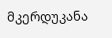მკერდუკანა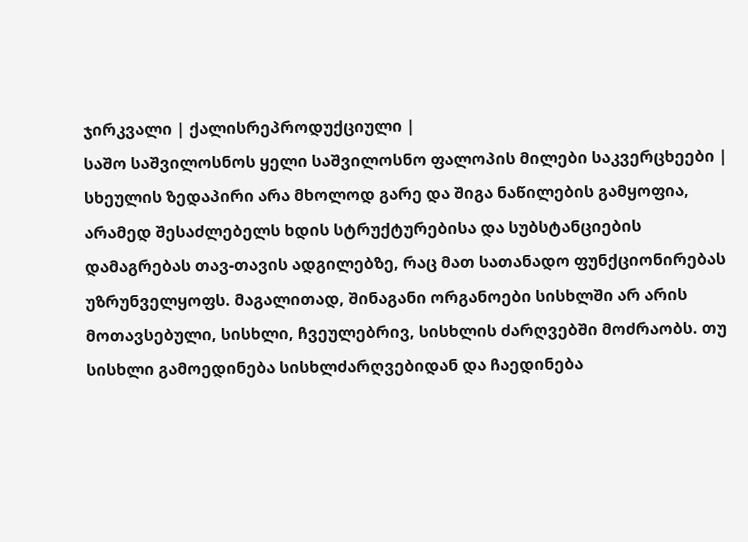ჯირკვალი | ქალისრეპროდუქციული |
საშო საშვილოსნოს ყელი საშვილოსნო ფალოპის მილები საკვერცხეები |
სხეულის ზედაპირი არა მხოლოდ გარე და შიგა ნაწილების გამყოფია, არამედ შესაძლებელს ხდის სტრუქტურებისა და სუბსტანციების დამაგრებას თავ-თავის ადგილებზე, რაც მათ სათანადო ფუნქციონირებას უზრუნველყოფს. მაგალითად, შინაგანი ორგანოები სისხლში არ არის მოთავსებული, სისხლი, ჩვეულებრივ, სისხლის ძარღვებში მოძრაობს. თუ სისხლი გამოედინება სისხლძარღვებიდან და ჩაედინება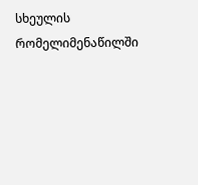სხეულის რომელიმენაწილში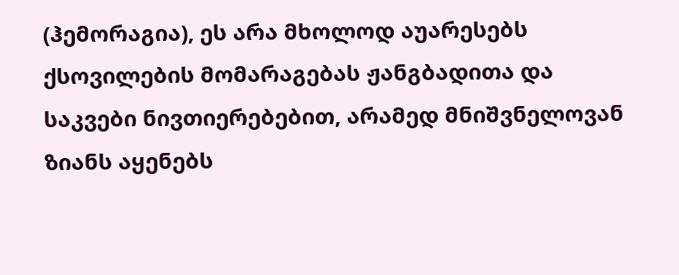(ჰემორაგია), ეს არა მხოლოდ აუარესებს ქსოვილების მომარაგებას ჟანგბადითა და საკვები ნივთიერებებით, არამედ მნიშვნელოვან ზიანს აყენებს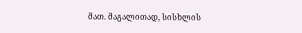მათ. მაგალითად, სისხლის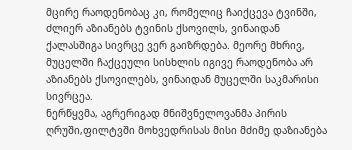მცირე რაოდენობაც კი, რომელიც ჩაიქცევა ტვინში, ძლიერ აზიანებს ტვინის ქსოვილს, ვინაიდან ქალასშიგა სივრცე ვერ გაიზრდება. მეორე მხრივ, მუცელში ჩაქცეული სისხლის იგივე რაოდენობა არ აზიანებს ქსოვილებს, ვინაიდან მუცელში საკმარისი სივრცეა.
ნერწყვმა, აგრერიგად მნიშვნელოვანმა პირის ღრუში,ფილტვში მოხვედრისას მისი მძიმე დაზიანება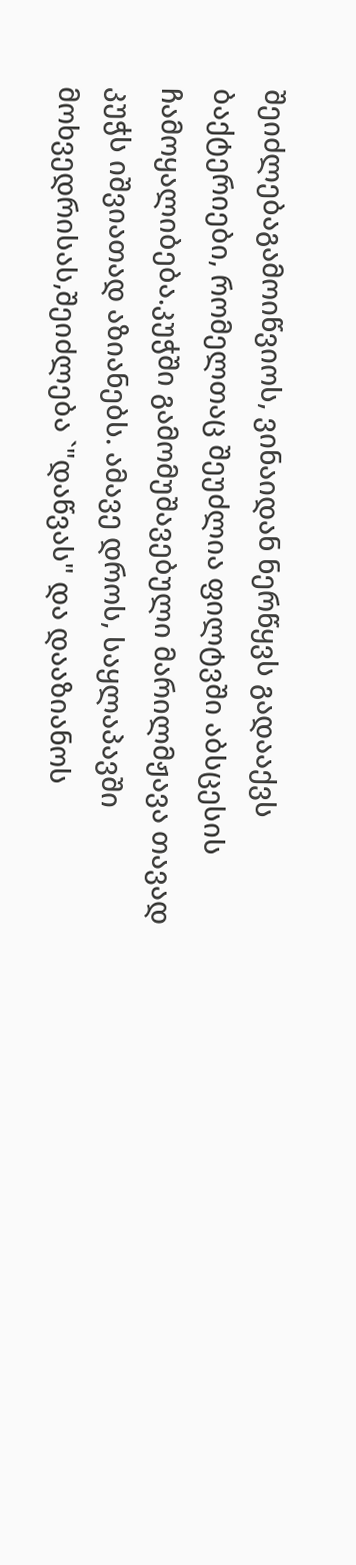შეიძლებაგამოიწვიოს, ვინაიდან ნერწყვს გადააქვს ბაქტერიები, რომელთაც შეუძლია ფილტვში აბსცესის ჩამოყალიბება.კუჭში გამომუშავებული მარილმჟავა თავად კუჭს იშვიათად აზიანებს. ამავე დროს, საყლაპავში მოხვედრისას,შეიძლება `"დაწვას" და დააზიანოს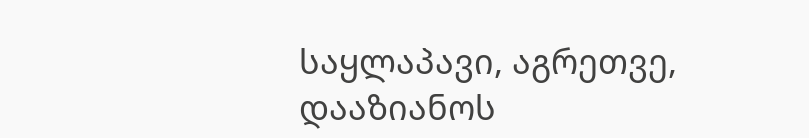საყლაპავი, აგრეთვე, დააზიანოს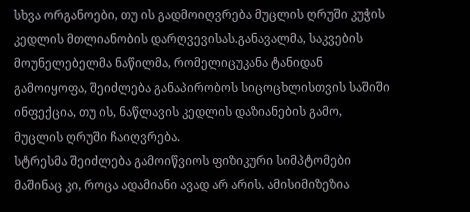სხვა ორგანოები, თუ ის გადმოიღვრება მუცლის ღრუში კუჭის კედლის მთლიანობის დარღვევისას.განავალმა, საკვების მოუნელებელმა ნაწილმა, რომელიცუკანა ტანიდან გამოიყოფა, შეიძლება განაპირობოს სიცოცხლისთვის საშიში ინფექცია, თუ ის, ნაწლავის კედლის დაზიანების გამო, მუცლის ღრუში ჩაიღვრება.
სტრესმა შეიძლება გამოიწვიოს ფიზიკური სიმპტომები მაშინაც კი, როცა ადამიანი ავად არ არის. ამისიმიზეზია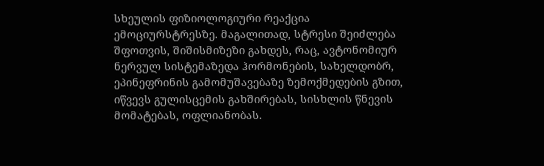სხეულის ფიზიოლოგიური რეაქცია ემოციურსტრესზე. მაგალითად, სტრესი შეიძლება შფოთვის, შიშისმიზეზი გახდეს, რაც, ავტონომიურ ნერვულ სისტემაზედა ჰორმონების, სახელდობრ, ეპინეფრინის გამომუშავებაზე ზემოქმედების გზით, იწვევს გულისცემის გახშირებას, სისხლის წნევის მომატებას, ოფლიანობას.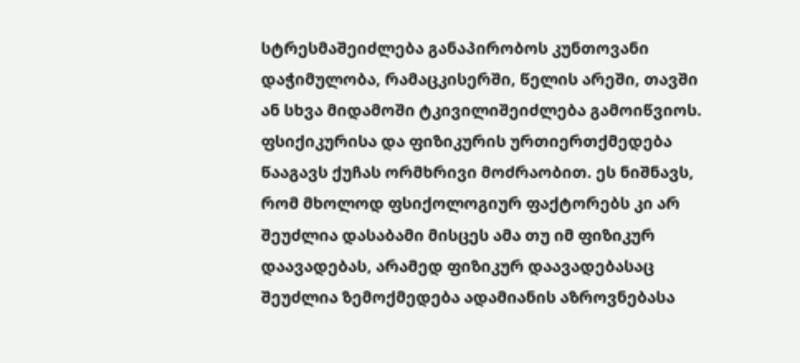სტრესმაშეიძლება განაპირობოს კუნთოვანი დაჭიმულობა, რამაცკისერში, წელის არეში, თავში ან სხვა მიდამოში ტკივილიშეიძლება გამოიწვიოს.
ფსიქიკურისა და ფიზიკურის ურთიერთქმედება წააგავს ქუჩას ორმხრივი მოძრაობით. ეს ნიშნავს, რომ მხოლოდ ფსიქოლოგიურ ფაქტორებს კი არ შეუძლია დასაბამი მისცეს ამა თუ იმ ფიზიკურ დაავადებას, არამედ ფიზიკურ დაავადებასაც შეუძლია ზემოქმედება ადამიანის აზროვნებასა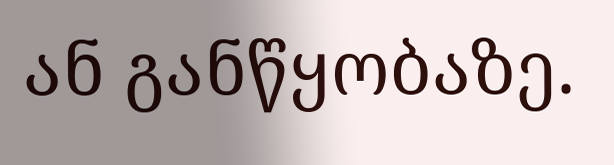ან განწყობაზე.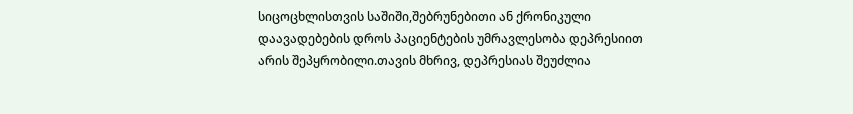სიცოცხლისთვის საშიში,შებრუნებითი ან ქრონიკული დაავადებების დროს პაციენტების უმრავლესობა დეპრესიით არის შეპყრობილი.თავის მხრივ, დეპრესიას შეუძლია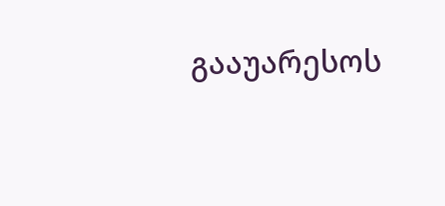გააუარესოს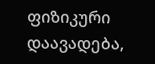ფიზიკური დაავადება,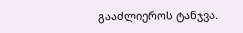გააძლიეროს ტანჯვა.